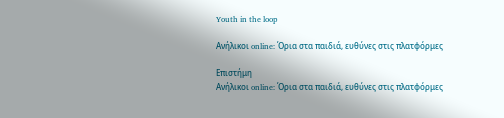Youth in the loop

Ανήλικοι online: Όρια στα παιδιά, ευθύνες στις πλατφόρμες

Επιστήμη
Ανήλικοι online: Όρια στα παιδιά, ευθύνες στις πλατφόρμες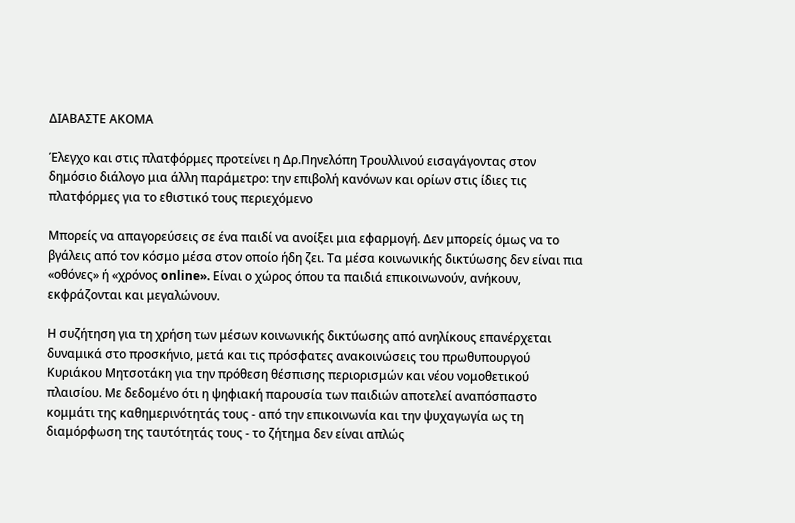ΔΙΑΒΑΣΤΕ ΑΚΟΜΑ

Έλεγχο και στις πλατφόρμες προτείνει η Δρ.Πηνελόπη Τρουλλινού εισαγάγοντας στον δημόσιο διάλογο μια άλλη παράμετρο: την επιβολή κανόνων και ορίων στις ίδιες τις πλατφόρμες για το εθιστικό τους περιεχόμενο

Μπορείς να απαγορεύσεις σε ένα παιδί να ανοίξει μια εφαρμογή. Δεν μπορείς όμως να το βγάλεις από τον κόσμο μέσα στον οποίο ήδη ζει. Τα μέσα κοινωνικής δικτύωσης δεν είναι πια «οθόνες» ή «χρόνος online». Είναι ο χώρος όπου τα παιδιά επικοινωνούν, ανήκουν, εκφράζονται και μεγαλώνουν.

Η συζήτηση για τη χρήση των μέσων κοινωνικής δικτύωσης από ανηλίκους επανέρχεται δυναμικά στο προσκήνιο, μετά και τις πρόσφατες ανακοινώσεις του πρωθυπουργού Κυριάκου Μητσοτάκη για την πρόθεση θέσπισης περιορισμών και νέου νομοθετικού πλαισίου. Με δεδομένο ότι η ψηφιακή παρουσία των παιδιών αποτελεί αναπόσπαστο κομμάτι της καθημερινότητάς τους - από την επικοινωνία και την ψυχαγωγία ως τη διαμόρφωση της ταυτότητάς τους - το ζήτημα δεν είναι απλώς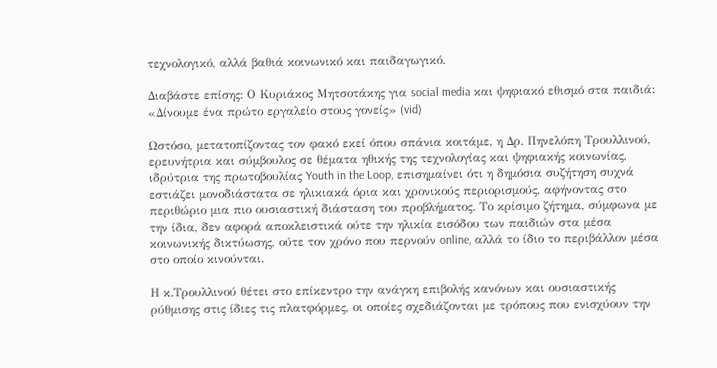τεχνολογικό, αλλά βαθιά κοινωνικό και παιδαγωγικό.

Διαβάστε επίσης: Ο Κυριάκος Μητσοτάκης για social media και ψηφιακό εθισμό στα παιδιά: «Δίνουμε ένα πρώτο εργαλείο στους γονείς» (vid)

Ωστόσο, μετατοπίζοντας τον φακό εκεί όπου σπάνια κοιτάμε, η Δρ. Πηνελόπη Τρουλλινού, ερευνήτρια και σύμβουλος σε θέματα ηθικής της τεχνολογίας και ψηφιακής κοινωνίας, ιδρύτρια της πρωτοβουλίας Youth in the Loop, επισημαίνει ότι η δημόσια συζήτηση συχνά εστιάζει μονοδιάστατα σε ηλικιακά όρια και χρονικούς περιορισμούς, αφήνοντας στο περιθώριο μια πιο ουσιαστική διάσταση του προβλήματος. Το κρίσιμο ζήτημα, σύμφωνα με την ίδια, δεν αφορά αποκλειστικά ούτε την ηλικία εισόδου των παιδιών στα μέσα κοινωνικής δικτύωσης, ούτε τον χρόνο που περνούν online, αλλά το ίδιο το περιβάλλον μέσα στο οποίο κινούνται.

Η κ.Τρουλλινού θέτει στο επίκεντρο την ανάγκη επιβολής κανόνων και ουσιαστικής ρύθμισης στις ίδιες τις πλατφόρμες, οι οποίες σχεδιάζονται με τρόπους που ενισχύουν την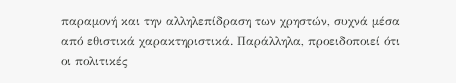παραμονή και την αλληλεπίδραση των χρηστών, συχνά μέσα από εθιστικά χαρακτηριστικά. Παράλληλα, προειδοποιεί ότι οι πολιτικές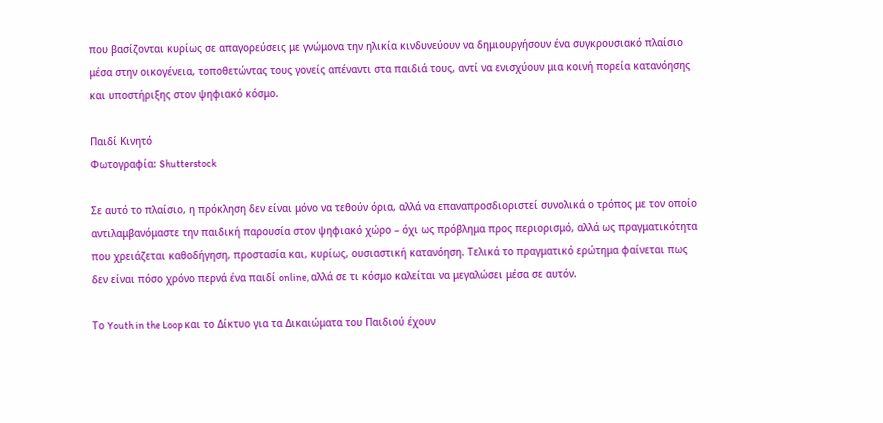που βασίζονται κυρίως σε απαγορεύσεις με γνώμονα την ηλικία κινδυνεύουν να δημιουργήσουν ένα συγκρουσιακό πλαίσιο μέσα στην οικογένεια, τοποθετώντας τους γονείς απέναντι στα παιδιά τους, αντί να ενισχύουν μια κοινή πορεία κατανόησης και υποστήριξης στον ψηφιακό κόσμο.

Παιδί Κινητό
Φωτογραφία: Shutterstock

Σε αυτό το πλαίσιο, η πρόκληση δεν είναι μόνο να τεθούν όρια, αλλά να επαναπροσδιοριστεί συνολικά ο τρόπος με τον οποίο αντιλαμβανόμαστε την παιδική παρουσία στον ψηφιακό χώρο – όχι ως πρόβλημα προς περιορισμό, αλλά ως πραγματικότητα που χρειάζεται καθοδήγηση, προστασία και, κυρίως, ουσιαστική κατανόηση. Τελικά το πραγματικό ερώτημα φαίνεται πως δεν είναι πόσο χρόνο περνά ένα παιδί online, αλλά σε τι κόσμο καλείται να μεγαλώσει μέσα σε αυτόν.

Tο Youth in the Loop και το Δίκτυο για τα Δικαιώματα του Παιδιού έχουν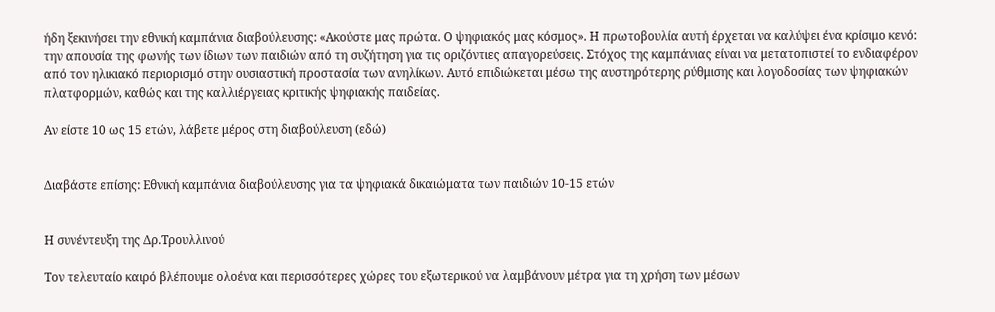ήδη ξεκινήσει την εθνική καμπάνια διαβούλευσης: «Ακούστε μας πρώτα. Ο ψηφιακός μας κόσμος». Η πρωτοβουλία αυτή έρχεται να καλύψει ένα κρίσιμο κενό: την απουσία της φωνής των ίδιων των παιδιών από τη συζήτηση για τις οριζόντιες απαγορεύσεις. Στόχος της καμπάνιας είναι να μετατοπιστεί το ενδιαφέρον από τον ηλικιακό περιορισμό στην ουσιαστική προστασία των ανηλίκων. Αυτό επιδιώκεται μέσω της αυστηρότερης ρύθμισης και λογοδοσίας των ψηφιακών πλατφορμών, καθώς και της καλλιέργειας κριτικής ψηφιακής παιδείας.

Αν είστε 10 ως 15 ετών, λάβετε μέρος στη διαβούλευση (εδώ)


Διαβάστε επίσης: Εθνική καμπάνια διαβούλευσης για τα ψηφιακά δικαιώματα των παιδιών 10-15 ετών


Η συνέντευξη της Δρ.Τρουλλινού

Τον τελευταίο καιρό βλέπουμε ολοένα και περισσότερες χώρες του εξωτερικού να λαμβάνουν μέτρα για τη χρήση των μέσων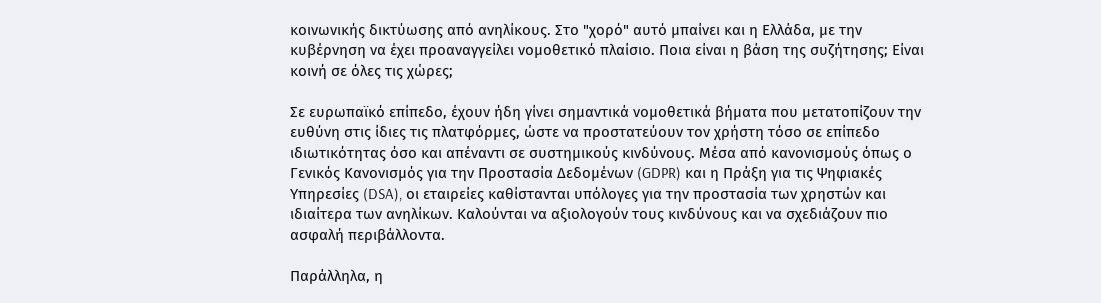κοινωνικής δικτύωσης από ανηλίκους. Στο "χορό" αυτό μπαίνει και η Ελλάδα, με την κυβέρνηση να έχει προαναγγείλει νομοθετικό πλαίσιο. Ποια είναι η βάση της συζήτησης; Είναι κοινή σε όλες τις χώρες;

Σε ευρωπαϊκό επίπεδο, έχουν ήδη γίνει σημαντικά νομοθετικά βήματα που μετατοπίζουν την ευθύνη στις ίδιες τις πλατφόρμες, ώστε να προστατεύουν τον χρήστη τόσο σε επίπεδο ιδιωτικότητας όσο και απέναντι σε συστημικούς κινδύνους. Μέσα από κανονισμούς όπως ο Γενικός Κανονισμός για την Προστασία Δεδομένων (GDPR) και η Πράξη για τις Ψηφιακές Υπηρεσίες (DSA), οι εταιρείες καθίστανται υπόλογες για την προστασία των χρηστών και ιδιαίτερα των ανηλίκων. Καλούνται να αξιολογούν τους κινδύνους και να σχεδιάζουν πιο ασφαλή περιβάλλοντα.

Παράλληλα, η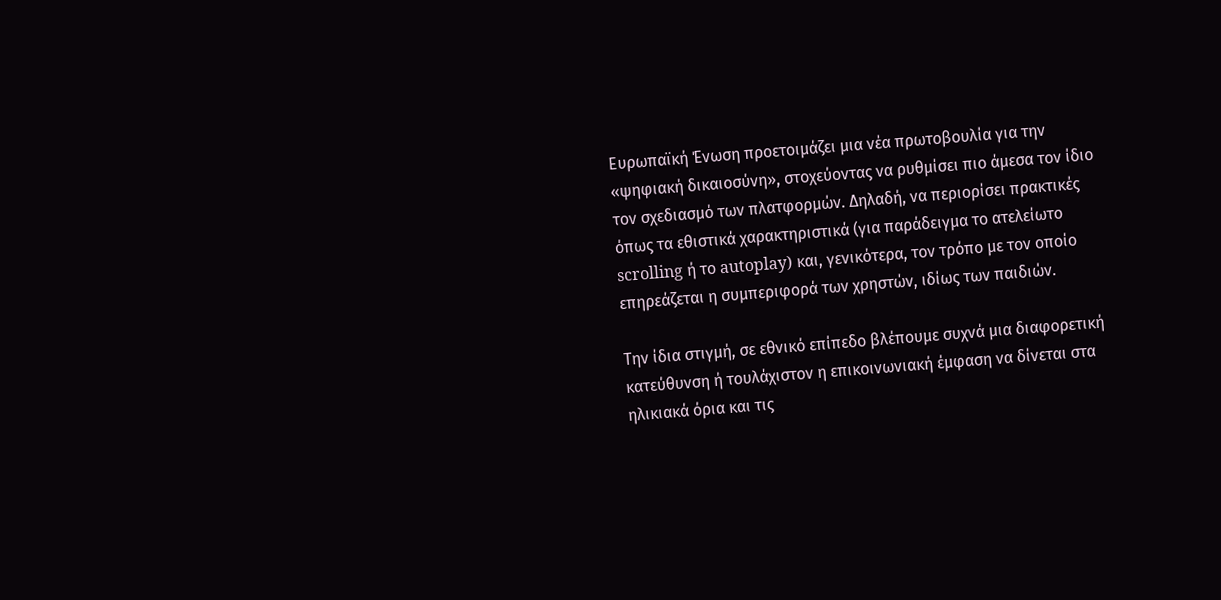Ευρωπαϊκή Ένωση προετοιμάζει μια νέα πρωτοβουλία για την «ψηφιακή δικαιοσύνη», στοχεύοντας να ρυθμίσει πιο άμεσα τον ίδιο τον σχεδιασμό των πλατφορμών. Δηλαδή, να περιορίσει πρακτικές όπως τα εθιστικά χαρακτηριστικά (για παράδειγμα το ατελείωτο scrolling ή το autoplay) και, γενικότερα, τον τρόπο με τον οποίο επηρεάζεται η συμπεριφορά των χρηστών, ιδίως των παιδιών.

Την ίδια στιγμή, σε εθνικό επίπεδο βλέπουμε συχνά μια διαφορετική κατεύθυνση ή τουλάχιστον η επικοινωνιακή έμφαση να δίνεται στα ηλικιακά όρια και τις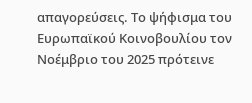απαγορεύσεις. Το ψήφισμα του Ευρωπαϊκού Κοινοβουλίου τον Νοέμβριο του 2025 πρότεινε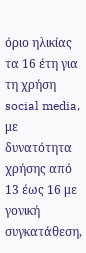όριο ηλικίας τα 16 έτη για τη χρήση social media, με δυνατότητα χρήσης από 13 έως 16 με γονική συγκατάθεση,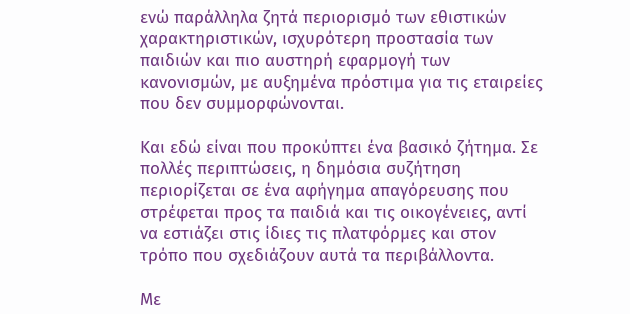ενώ παράλληλα ζητά περιορισμό των εθιστικών χαρακτηριστικών, ισχυρότερη προστασία των παιδιών και πιο αυστηρή εφαρμογή των κανονισμών, με αυξημένα πρόστιμα για τις εταιρείες που δεν συμμορφώνονται.

Και εδώ είναι που προκύπτει ένα βασικό ζήτημα. Σε πολλές περιπτώσεις, η δημόσια συζήτηση περιορίζεται σε ένα αφήγημα απαγόρευσης που στρέφεται προς τα παιδιά και τις οικογένειες, αντί να εστιάζει στις ίδιες τις πλατφόρμες και στον τρόπο που σχεδιάζουν αυτά τα περιβάλλοντα.

Με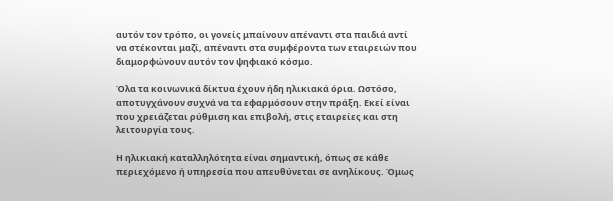αυτόν τον τρόπο, οι γονείς μπαίνουν απέναντι στα παιδιά αντί να στέκονται μαζί, απέναντι στα συμφέροντα των εταιρειών που διαμορφώνουν αυτόν τον ψηφιακό κόσμο.

Όλα τα κοινωνικά δίκτυα έχουν ήδη ηλικιακά όρια. Ωστόσο, αποτυγχάνουν συχνά να τα εφαρμόσουν στην πράξη. Εκεί είναι που χρειάζεται ρύθμιση και επιβολή, στις εταιρείες και στη λειτουργία τους.

Η ηλικιακή καταλληλότητα είναι σημαντική, όπως σε κάθε περιεχόμενο ή υπηρεσία που απευθύνεται σε ανηλίκους. Όμως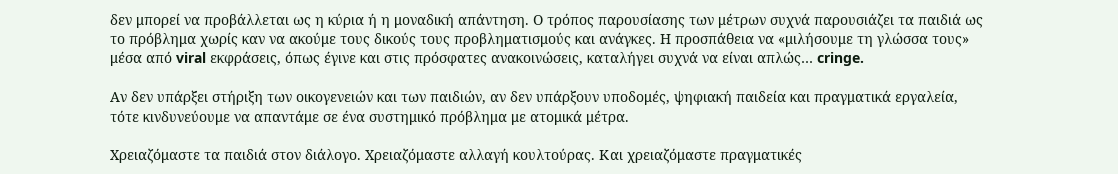δεν μπορεί να προβάλλεται ως η κύρια ή η μοναδική απάντηση. Ο τρόπος παρουσίασης των μέτρων συχνά παρουσιάζει τα παιδιά ως το πρόβλημα χωρίς καν να ακούμε τους δικούς τους προβληματισμούς και ανάγκες. Η προσπάθεια να «μιλήσουμε τη γλώσσα τους» μέσα από viral εκφράσεις, όπως έγινε και στις πρόσφατες ανακοινώσεις, καταλήγει συχνά να είναι απλώς… cringe.

Αν δεν υπάρξει στήριξη των οικογενειών και των παιδιών, αν δεν υπάρξουν υποδομές, ψηφιακή παιδεία και πραγματικά εργαλεία, τότε κινδυνεύουμε να απαντάμε σε ένα συστημικό πρόβλημα με ατομικά μέτρα.

Χρειαζόμαστε τα παιδιά στον διάλογο. Χρειαζόμαστε αλλαγή κουλτούρας. Και χρειαζόμαστε πραγματικές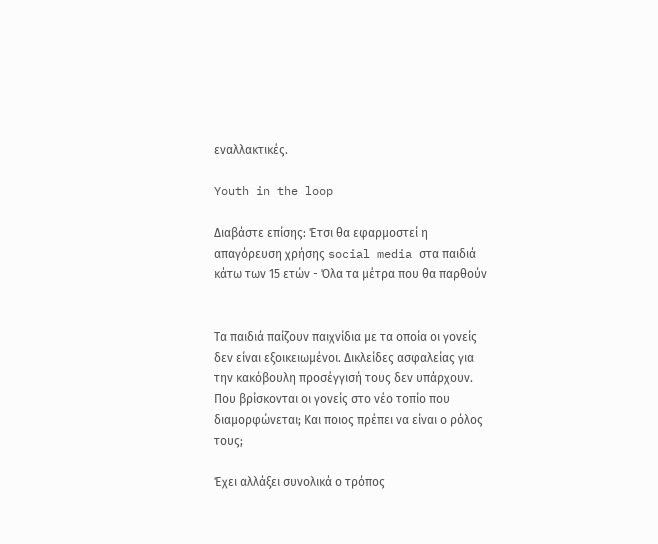εναλλακτικές.

Youth in the loop

Διαβάστε επίσης: Έτσι θα εφαρμοστεί η απαγόρευση χρήσης social media στα παιδιά κάτω των 15 ετών - Όλα τα μέτρα που θα παρθούν


Τα παιδιά παίζουν παιχνίδια με τα οποία οι γονείς δεν είναι εξοικειωμένοι. Δικλείδες ασφαλείας για την κακόβουλη προσέγγισή τους δεν υπάρχουν. Που βρίσκονται οι γονείς στο νέο τοπίο που διαμορφώνεται; Και ποιος πρέπει να είναι ο ρόλος τους;

Έχει αλλάξει συνολικά ο τρόπος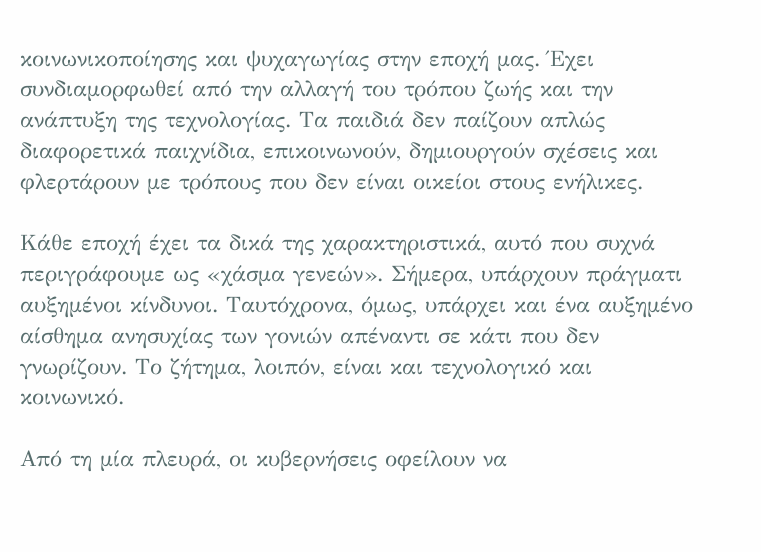κοινωνικοποίησης και ψυχαγωγίας στην εποχή μας. Έχει συνδιαμορφωθεί από την αλλαγή του τρόπου ζωής και την ανάπτυξη της τεχνολογίας. Τα παιδιά δεν παίζουν απλώς διαφορετικά παιχνίδια, επικοινωνούν, δημιουργούν σχέσεις και φλερτάρουν με τρόπους που δεν είναι οικείοι στους ενήλικες.

Κάθε εποχή έχει τα δικά της χαρακτηριστικά, αυτό που συχνά περιγράφουμε ως «χάσμα γενεών». Σήμερα, υπάρχουν πράγματι αυξημένοι κίνδυνοι. Ταυτόχρονα, όμως, υπάρχει και ένα αυξημένο αίσθημα ανησυχίας των γονιών απέναντι σε κάτι που δεν γνωρίζουν. Το ζήτημα, λοιπόν, είναι και τεχνολογικό και κοινωνικό.

Από τη μία πλευρά, οι κυβερνήσεις οφείλουν να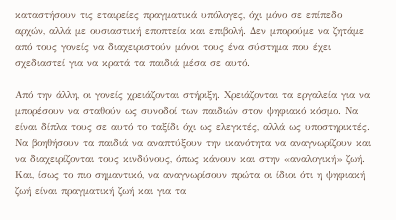καταστήσουν τις εταιρείες πραγματικά υπόλογες, όχι μόνο σε επίπεδο αρχών, αλλά με ουσιαστική εποπτεία και επιβολή. Δεν μπορούμε να ζητάμε από τους γονείς να διαχειριστούν μόνοι τους ένα σύστημα που έχει σχεδιαστεί για να κρατά τα παιδιά μέσα σε αυτό.

Από την άλλη, οι γονείς χρειάζονται στήριξη. Χρειάζονται τα εργαλεία για να μπορέσουν να σταθούν ως συνοδοί των παιδιών στον ψηφιακό κόσμο. Να είναι δίπλα τους σε αυτό το ταξίδι όχι ως ελεγκτές, αλλά ως υποστηρικτές. Να βοηθήσουν τα παιδιά να αναπτύξουν την ικανότητα να αναγνωρίζουν και να διαχειρίζονται τους κινδύνους, όπως κάνουν και στην «αναλογική» ζωή. Και, ίσως το πιο σημαντικό, να αναγνωρίσουν πρώτα οι ίδιοι ότι η ψηφιακή ζωή είναι πραγματική ζωή και για τα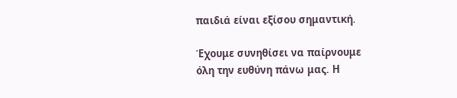παιδιά είναι εξίσου σημαντική.

Έχουμε συνηθίσει να παίρνουμε όλη την ευθύνη πάνω μας. Η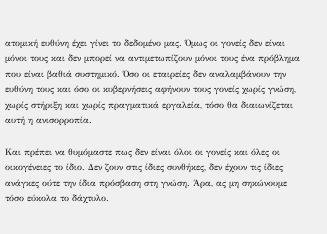ατομική ευθύνη έχει γίνει το δεδομένο μας. Όμως οι γονείς δεν είναι μόνοι τους και δεν μπορεί να αντιμετωπίζουν μόνοι τους ένα πρόβλημα που είναι βαθιά συστημικό. Όσο οι εταιρείες δεν αναλαμβάνουν την ευθύνη τους και όσο οι κυβερνήσεις αφήνουν τους γονείς χωρίς γνώση, χωρίς στήριξη και χωρίς πραγματικά εργαλεία, τόσο θα διαιωνίζεται αυτή η ανισορροπία.

Και πρέπει να θυμόμαστε πως δεν είναι όλοι οι γονείς και όλες οι οικογένειες το ίδιο. Δεν ζουν στις ίδιες συνθήκες, δεν έχουν τις ίδιες ανάγκες ούτε την ίδια πρόσβαση στη γνώση. Άρα, ας μη σηκώνουμε τόσο εύκολα το δάχτυλο.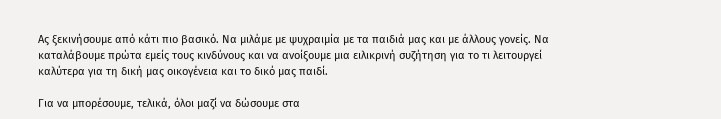Ας ξεκινήσουμε από κάτι πιο βασικό. Να μιλάμε με ψυχραιμία με τα παιδιά μας και με άλλους γονείς. Να καταλάβουμε πρώτα εμείς τους κινδύνους και να ανοίξουμε μια ειλικρινή συζήτηση για το τι λειτουργεί καλύτερα για τη δική μας οικογένεια και το δικό μας παιδί.

Για να μπορέσουμε, τελικά, όλοι μαζί να δώσουμε στα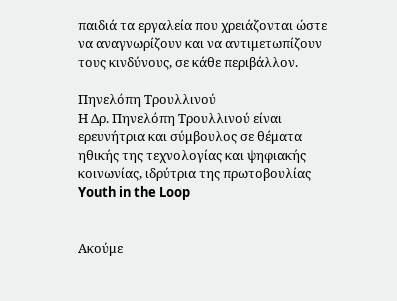παιδιά τα εργαλεία που χρειάζονται ώστε να αναγνωρίζουν και να αντιμετωπίζουν τους κινδύνους, σε κάθε περιβάλλον.

Πηνελόπη Τρουλλινού
Η Δρ. Πηνελόπη Τρουλλινού είναι ερευνήτρια και σύμβουλος σε θέματα ηθικής της τεχνολογίας και ψηφιακής κοινωνίας, ιδρύτρια της πρωτοβουλίας Youth in the Loop


Ακούμε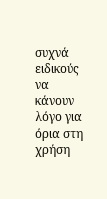συχνά ειδικούς να κάνουν λόγο για όρια στη χρήση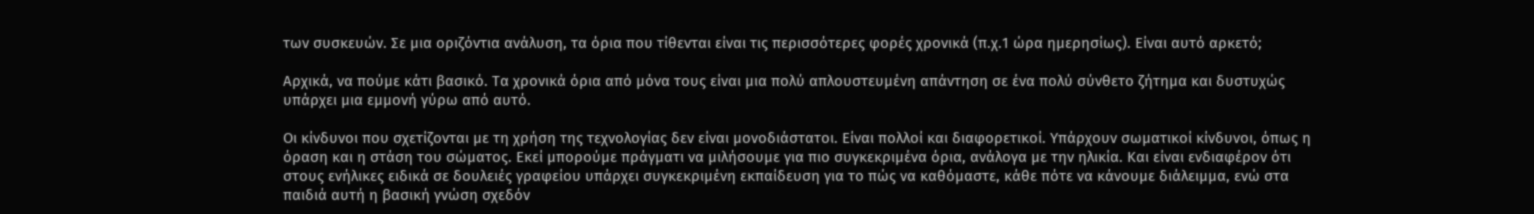των συσκευών. Σε μια οριζόντια ανάλυση, τα όρια που τίθενται είναι τις περισσότερες φορές χρονικά (π.χ.1 ώρα ημερησίως). Είναι αυτό αρκετό;

Αρχικά, να πούμε κάτι βασικό. Τα χρονικά όρια από μόνα τους είναι μια πολύ απλουστευμένη απάντηση σε ένα πολύ σύνθετο ζήτημα και δυστυχώς υπάρχει μια εμμονή γύρω από αυτό.

Οι κίνδυνοι που σχετίζονται με τη χρήση της τεχνολογίας δεν είναι μονοδιάστατοι. Είναι πολλοί και διαφορετικοί. Υπάρχουν σωματικοί κίνδυνοι, όπως η όραση και η στάση του σώματος. Εκεί μπορούμε πράγματι να μιλήσουμε για πιο συγκεκριμένα όρια, ανάλογα με την ηλικία. Και είναι ενδιαφέρον ότι στους ενήλικες ειδικά σε δουλειές γραφείου υπάρχει συγκεκριμένη εκπαίδευση για το πώς να καθόμαστε, κάθε πότε να κάνουμε διάλειμμα, ενώ στα παιδιά αυτή η βασική γνώση σχεδόν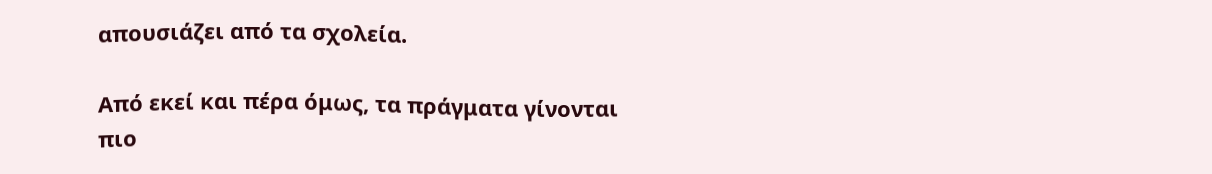απουσιάζει από τα σχολεία.

Από εκεί και πέρα όμως, τα πράγματα γίνονται πιο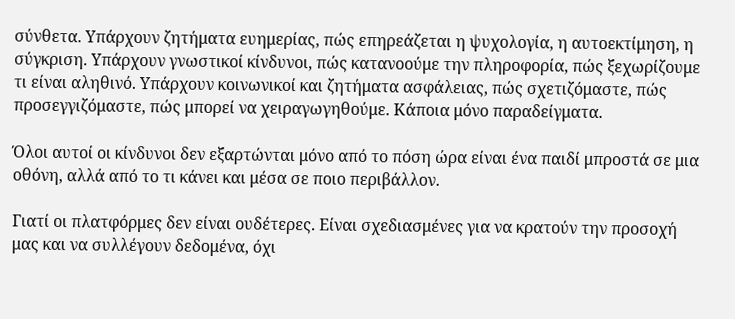σύνθετα. Υπάρχουν ζητήματα ευημερίας, πώς επηρεάζεται η ψυχολογία, η αυτοεκτίμηση, η σύγκριση. Υπάρχουν γνωστικοί κίνδυνοι, πώς κατανοούμε την πληροφορία, πώς ξεχωρίζουμε τι είναι αληθινό. Υπάρχουν κοινωνικοί και ζητήματα ασφάλειας, πώς σχετιζόμαστε, πώς προσεγγιζόμαστε, πώς μπορεί να χειραγωγηθούμε. Κάποια μόνο παραδείγματα.

Όλοι αυτοί οι κίνδυνοι δεν εξαρτώνται μόνο από το πόση ώρα είναι ένα παιδί μπροστά σε μια οθόνη, αλλά από το τι κάνει και μέσα σε ποιο περιβάλλον.

Γιατί οι πλατφόρμες δεν είναι ουδέτερες. Είναι σχεδιασμένες για να κρατούν την προσοχή μας και να συλλέγουν δεδομένα, όχι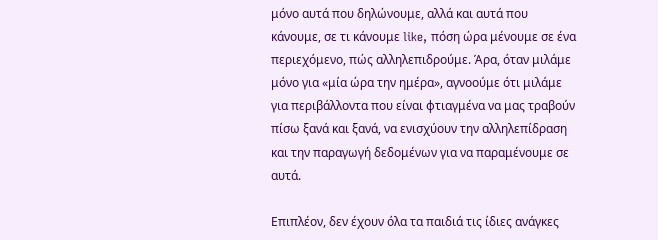μόνο αυτά που δηλώνουμε, αλλά και αυτά που κάνουμε, σε τι κάνουμε like, πόση ώρα μένουμε σε ένα περιεχόμενο, πώς αλληλεπιδρούμε. Άρα, όταν μιλάμε μόνο για «μία ώρα την ημέρα», αγνοούμε ότι μιλάμε για περιβάλλοντα που είναι φτιαγμένα να μας τραβούν πίσω ξανά και ξανά, να ενισχύουν την αλληλεπίδραση και την παραγωγή δεδομένων για να παραμένουμε σε αυτά.

Επιπλέον, δεν έχουν όλα τα παιδιά τις ίδιες ανάγκες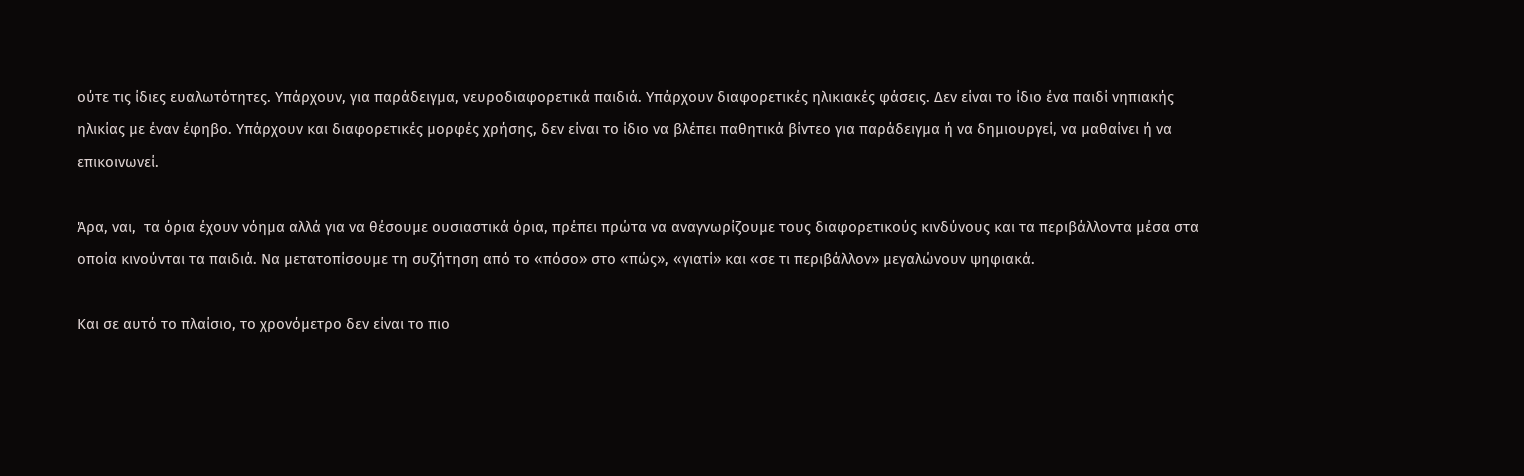ούτε τις ίδιες ευαλωτότητες. Υπάρχουν, για παράδειγμα, νευροδιαφορετικά παιδιά. Υπάρχουν διαφορετικές ηλικιακές φάσεις. Δεν είναι το ίδιο ένα παιδί νηπιακής ηλικίας με έναν έφηβο. Υπάρχουν και διαφορετικές μορφές χρήσης, δεν είναι το ίδιο να βλέπει παθητικά βίντεο για παράδειγμα ή να δημιουργεί, να μαθαίνει ή να επικοινωνεί.

Άρα, ναι,  τα όρια έχουν νόημα αλλά για να θέσουμε ουσιαστικά όρια, πρέπει πρώτα να αναγνωρίζουμε τους διαφορετικούς κινδύνους και τα περιβάλλοντα μέσα στα οποία κινούνται τα παιδιά. Να μετατοπίσουμε τη συζήτηση από το «πόσο» στο «πώς», «γιατί» και «σε τι περιβάλλον» μεγαλώνουν ψηφιακά.

Και σε αυτό το πλαίσιο, το χρονόμετρο δεν είναι το πιο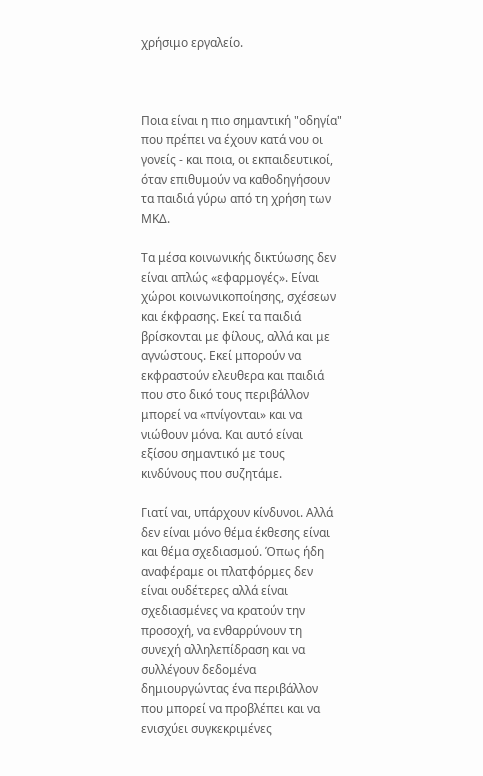χρήσιμο εργαλείο.



Ποια είναι η πιο σημαντική "οδηγία" που πρέπει να έχουν κατά νου οι γονείς - και ποια, οι εκπαιδευτικοί, όταν επιθυμούν να καθοδηγήσουν τα παιδιά γύρω από τη χρήση των ΜΚΔ.

Τα μέσα κοινωνικής δικτύωσης δεν είναι απλώς «εφαρμογές». Είναι χώροι κοινωνικοποίησης, σχέσεων και έκφρασης. Εκεί τα παιδιά βρίσκονται με φίλους, αλλά και με αγνώστους. Εκεί μπορούν να εκφραστούν ελευθερα και παιδιά που στο δικό τους περιβάλλον μπορεί να «πνίγονται» και να νιώθουν μόνα. Και αυτό είναι εξίσου σημαντικό με τους κινδύνους που συζητάμε.

Γιατί ναι, υπάρχουν κίνδυνοι. Αλλά δεν είναι μόνο θέμα έκθεσης είναι και θέμα σχεδιασμού. Όπως ήδη αναφέραμε οι πλατφόρμες δεν είναι ουδέτερες αλλά είναι  σχεδιασμένες να κρατούν την προσοχή, να ενθαρρύνουν τη συνεχή αλληλεπίδραση και να συλλέγουν δεδομένα δημιουργώντας ένα περιβάλλον που μπορεί να προβλέπει και να ενισχύει συγκεκριμένες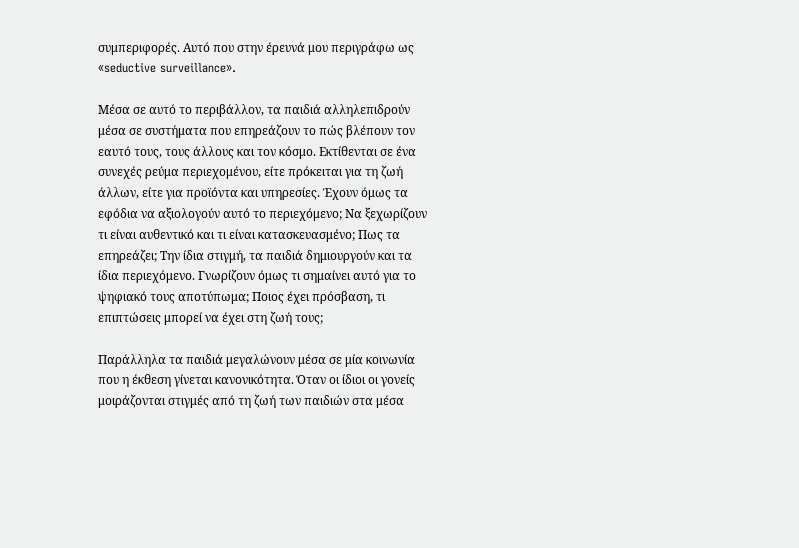συμπεριφορές. Αυτό που στην έρευνά μου περιγράφω ως «seductive surveillance».

Μέσα σε αυτό το περιβάλλον, τα παιδιά αλληλεπιδρούν μέσα σε συστήματα που επηρεάζουν το πώς βλέπουν τον εαυτό τους, τους άλλους και τον κόσμο. Εκτίθενται σε ένα συνεχές ρεύμα περιεχομένου, είτε πρόκειται για τη ζωή άλλων, είτε για προϊόντα και υπηρεσίες. Έχουν όμως τα εφόδια να αξιολογούν αυτό το περιεχόμενο; Να ξεχωρίζουν τι είναι αυθεντικό και τι είναι κατασκευασμένο; Πως τα επηρεάζει; Την ίδια στιγμή, τα παιδιά δημιουργούν και τα ίδια περιεχόμενο. Γνωρίζουν όμως τι σημαίνει αυτό για το ψηφιακό τους αποτύπωμα; Ποιος έχει πρόσβαση, τι επιπτώσεις μπορεί να έχει στη ζωή τους;

Παράλληλα τα παιδιά μεγαλώνουν μέσα σε μία κοινωνία που η έκθεση γίνεται κανονικότητα. Όταν οι ίδιοι οι γονείς μοιράζονται στιγμές από τη ζωή των παιδιών στα μέσα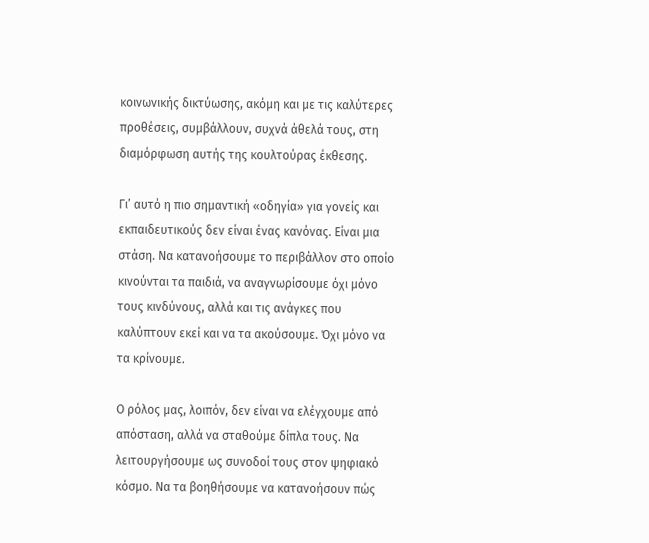κοινωνικής δικτύωσης, ακόμη και με τις καλύτερες προθέσεις, συμβάλλουν, συχνά άθελά τους, στη διαμόρφωση αυτής της κουλτούρας έκθεσης.

Γι’ αυτό η πιο σημαντική «οδηγία» για γονείς και εκπαιδευτικούς δεν είναι ένας κανόνας. Είναι μια στάση. Να κατανοήσουμε το περιβάλλον στο οποίο κινούνται τα παιδιά, να αναγνωρίσουμε όχι μόνο τους κινδύνους, αλλά και τις ανάγκες που καλύπτουν εκεί και να τα ακούσουμε. Όχι μόνο να τα κρίνουμε.

Ο ρόλος μας, λοιπόν, δεν είναι να ελέγχουμε από απόσταση, αλλά να σταθούμε δίπλα τους. Να λειτουργήσουμε ως συνοδοί τους στον ψηφιακό κόσμο. Να τα βοηθήσουμε να κατανοήσουν πώς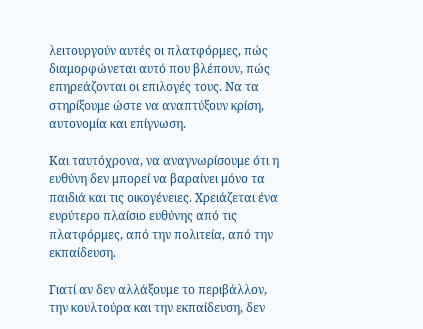λειτουργούν αυτές οι πλατφόρμες, πώς διαμορφώνεται αυτό που βλέπουν, πώς επηρεάζονται οι επιλογές τους. Να τα στηρίξουμε ώστε να αναπτύξουν κρίση, αυτονομία και επίγνωση.

Και ταυτόχρονα, να αναγνωρίσουμε ότι η ευθύνη δεν μπορεί να βαραίνει μόνο τα παιδιά και τις οικογένειες. Χρειάζεται ένα ευρύτερο πλαίσιο ευθύνης από τις πλατφόρμες, από την πολιτεία, από την εκπαίδευση.

Γιατί αν δεν αλλάξουμε το περιβάλλον, την κουλτούρα και την εκπαίδευση, δεν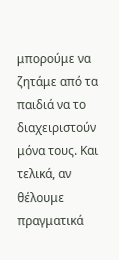μπορούμε να ζητάμε από τα παιδιά να το διαχειριστούν μόνα τους. Και τελικά, αν θέλουμε πραγματικά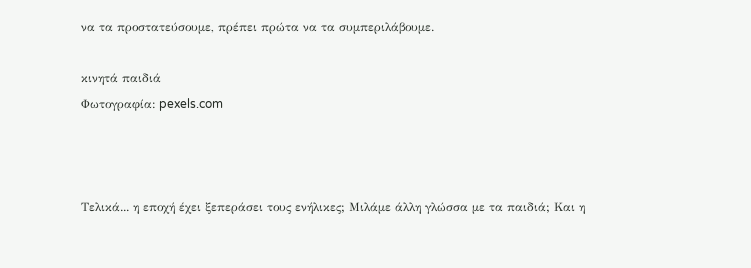να τα προστατεύσουμε, πρέπει πρώτα να τα συμπεριλάβουμε.

κινητά παιδιά
Φωτογραφία: pexels.com



Τελικά... η εποχή έχει ξεπεράσει τους ενήλικες; Μιλάμε άλλη γλώσσα με τα παιδιά; Και η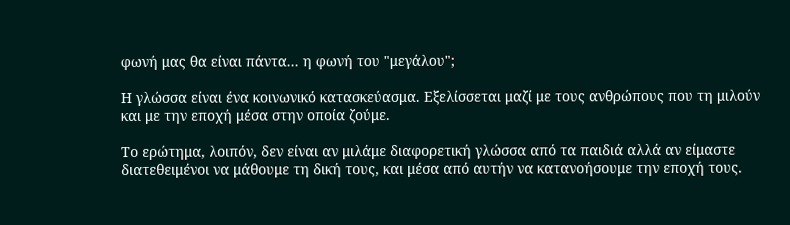φωνή μας θα είναι πάντα... η φωνή του "μεγάλου";

Η γλώσσα είναι ένα κοινωνικό κατασκεύασμα. Εξελίσσεται μαζί με τους ανθρώπους που τη μιλούν και με την εποχή μέσα στην οποία ζούμε.

Το ερώτημα, λοιπόν, δεν είναι αν μιλάμε διαφορετική γλώσσα από τα παιδιά αλλά αν είμαστε διατεθειμένοι να μάθουμε τη δική τους, και μέσα από αυτήν να κατανοήσουμε την εποχή τους.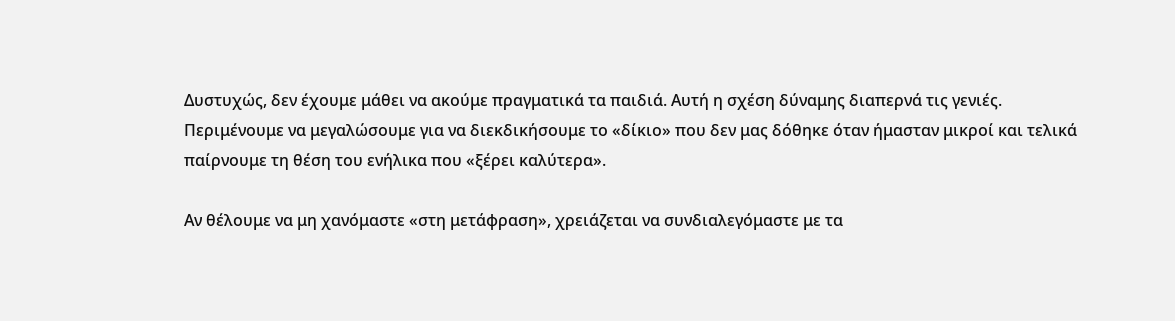Δυστυχώς, δεν έχουμε μάθει να ακούμε πραγματικά τα παιδιά. Αυτή η σχέση δύναμης διαπερνά τις γενιές. Περιμένουμε να μεγαλώσουμε για να διεκδικήσουμε το «δίκιο» που δεν μας δόθηκε όταν ήμασταν μικροί και τελικά παίρνουμε τη θέση του ενήλικα που «ξέρει καλύτερα».

Αν θέλουμε να μη χανόμαστε «στη μετάφραση», χρειάζεται να συνδιαλεγόμαστε με τα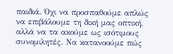παιδιά. Όχι να προσπαθούμε απλώς να επιβάλουμε τη δική μας οπτική, αλλά να τα ακούμε ως ισότιμους συνομιλητές. Να κατανοούμε πώς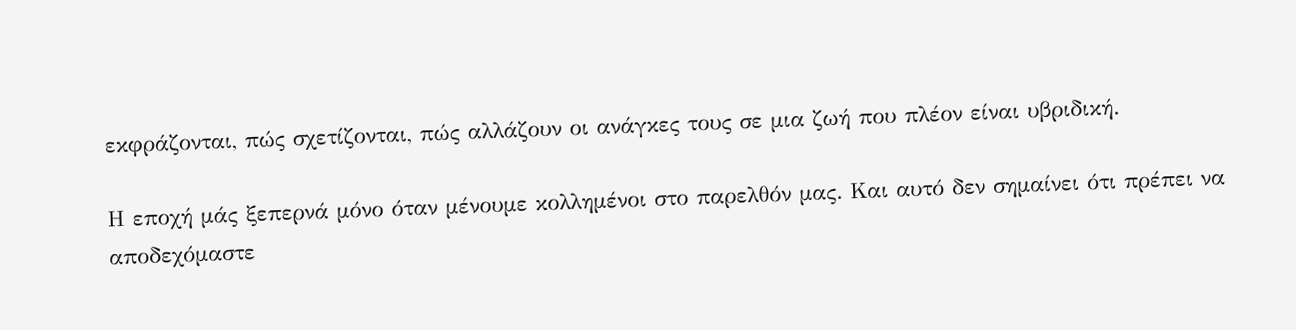εκφράζονται, πώς σχετίζονται, πώς αλλάζουν οι ανάγκες τους σε μια ζωή που πλέον είναι υβριδική.

Η εποχή μάς ξεπερνά μόνο όταν μένουμε κολλημένοι στο παρελθόν μας. Και αυτό δεν σημαίνει ότι πρέπει να αποδεχόμαστε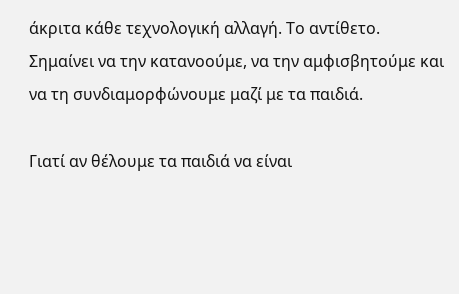άκριτα κάθε τεχνολογική αλλαγή. Το αντίθετο. Σημαίνει να την κατανοούμε, να την αμφισβητούμε και να τη συνδιαμορφώνουμε μαζί με τα παιδιά.

Γιατί αν θέλουμε τα παιδιά να είναι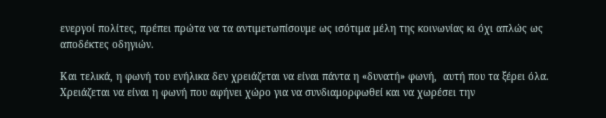ενεργοί πολίτες, πρέπει πρώτα να τα αντιμετωπίσουμε ως ισότιμα μέλη της κοινωνίας κι όχι απλώς ως αποδέκτες οδηγιών.

Και τελικά, η φωνή του ενήλικα δεν χρειάζεται να είναι πάντα η «δυνατή» φωνή,  αυτή που τα ξέρει όλα. Χρειάζεται να είναι η φωνή που αφήνει χώρο για να συνδιαμορφωθεί και να χωρέσει την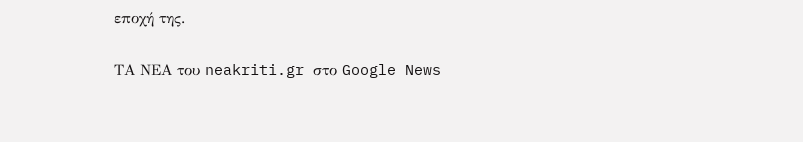εποχή της.

ΤΑ ΝΕΑ του neakriti.gr στο Google News